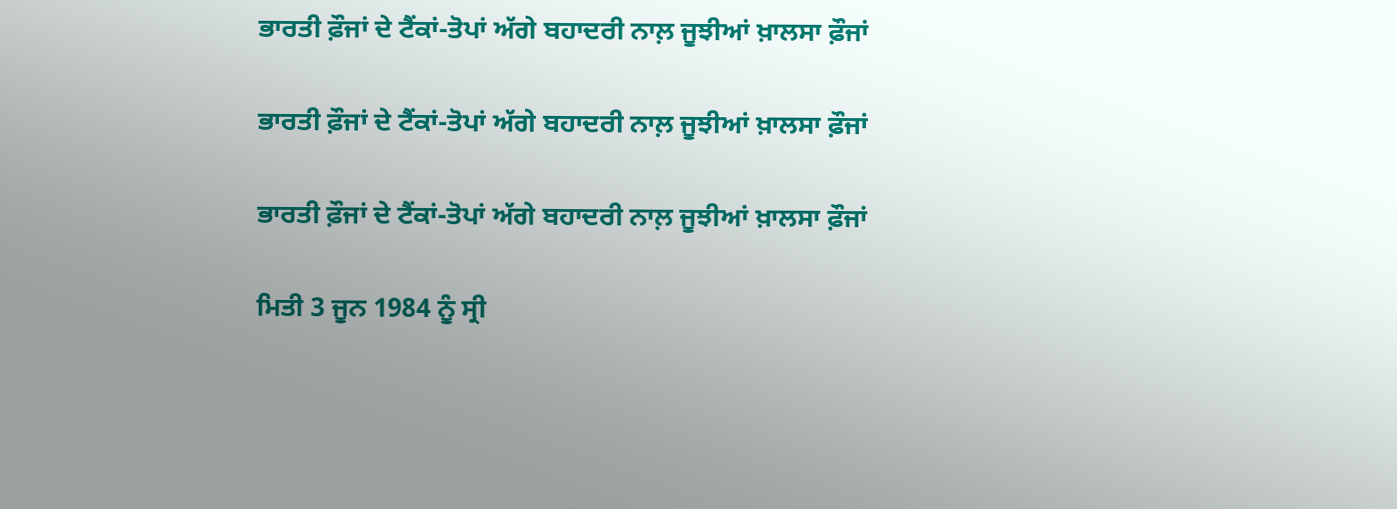ਭਾਰਤੀ ਫ਼ੌਜਾਂ ਦੇ ਟੈਂਕਾਂ-ਤੋਪਾਂ ਅੱਗੇ ਬਹਾਦਰੀ ਨਾਲ਼ ਜੂਝੀਆਂ ਖ਼ਾਲਸਾ ਫ਼ੌਜਾਂ

ਭਾਰਤੀ ਫ਼ੌਜਾਂ ਦੇ ਟੈਂਕਾਂ-ਤੋਪਾਂ ਅੱਗੇ ਬਹਾਦਰੀ ਨਾਲ਼ ਜੂਝੀਆਂ ਖ਼ਾਲਸਾ ਫ਼ੌਜਾਂ

ਭਾਰਤੀ ਫ਼ੌਜਾਂ ਦੇ ਟੈਂਕਾਂ-ਤੋਪਾਂ ਅੱਗੇ ਬਹਾਦਰੀ ਨਾਲ਼ ਜੂਝੀਆਂ ਖ਼ਾਲਸਾ ਫ਼ੌਜਾਂ

ਮਿਤੀ 3 ਜੂਨ 1984 ਨੂੰ ਸ੍ਰੀ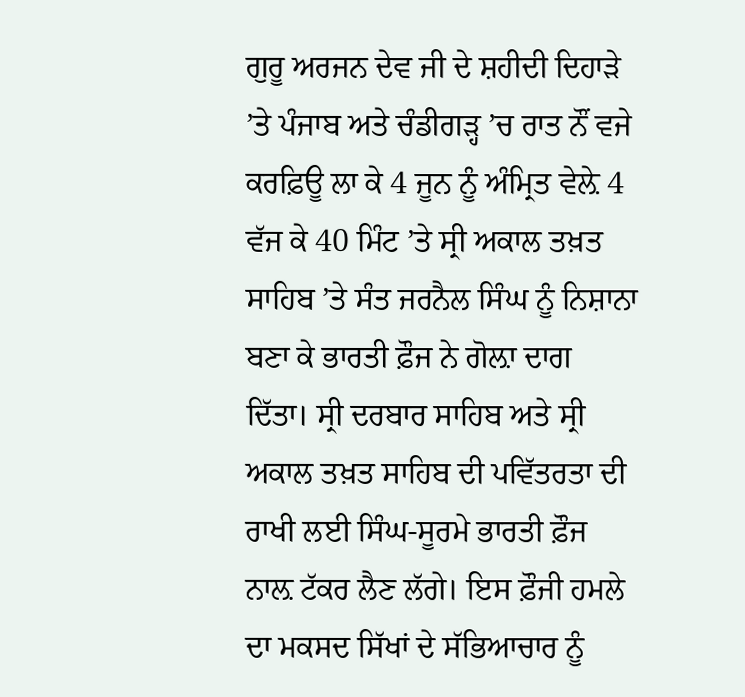ਗੁਰੂ ਅਰਜਨ ਦੇਵ ਜੀ ਦੇ ਸ਼ਹੀਦੀ ਦਿਹਾੜੇ ’ਤੇ ਪੰਜਾਬ ਅਤੇ ਚੰਡੀਗੜ੍ਹ ’ਚ ਰਾਤ ਨੌਂ ਵਜੇ ਕਰਫ਼ਿਊ ਲਾ ਕੇ 4 ਜੂਨ ਨੂੰ ਅੰਮ੍ਰਿਤ ਵੇਲ਼ੇ 4 ਵੱਜ ਕੇ 40 ਮਿੰਟ ’ਤੇ ਸ੍ਰੀ ਅਕਾਲ ਤਖ਼ਤ ਸਾਹਿਬ ’ਤੇ ਸੰਤ ਜਰਨੈਲ ਸਿੰਘ ਨੂੰ ਨਿਸ਼ਾਨਾ ਬਣਾ ਕੇ ਭਾਰਤੀ ਫ਼ੌਜ ਨੇ ਗੋਲ਼ਾ ਦਾਗ ਦਿੱਤਾ। ਸ੍ਰੀ ਦਰਬਾਰ ਸਾਹਿਬ ਅਤੇ ਸ੍ਰੀ ਅਕਾਲ ਤਖ਼ਤ ਸਾਹਿਬ ਦੀ ਪਵਿੱਤਰਤਾ ਦੀ ਰਾਖੀ ਲਈ ਸਿੰਘ-ਸੂਰਮੇ ਭਾਰਤੀ ਫ਼ੌਜ ਨਾਲ਼ ਟੱਕਰ ਲੈਣ ਲੱਗੇ। ਇਸ ਫ਼ੌਜੀ ਹਮਲੇ ਦਾ ਮਕਸਦ ਸਿੱਖਾਂ ਦੇ ਸੱਭਿਆਚਾਰ ਨੂੰ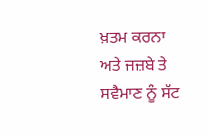ਖ਼ਤਮ ਕਰਨਾ ਅਤੇ ਜਜ਼ਬੇ ਤੇ ਸਵੈਮਾਣ ਨੂੰ ਸੱਟ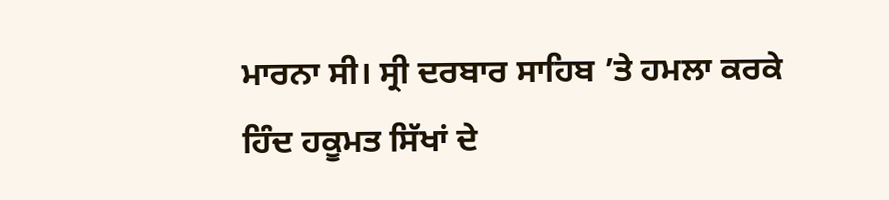ਮਾਰਨਾ ਸੀ। ਸ੍ਰੀ ਦਰਬਾਰ ਸਾਹਿਬ ’ਤੇ ਹਮਲਾ ਕਰਕੇ ਹਿੰਦ ਹਕੂਮਤ ਸਿੱਖਾਂ ਦੇ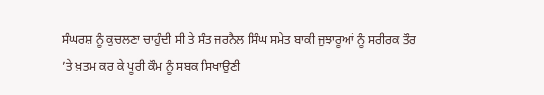ਸੰਘਰਸ਼ ਨੂੰ ਕੁਚਲਣਾ ਚਾਹੁੰਦੀ ਸੀ ਤੇ ਸੰਤ ਜਰਨੈਲ ਸਿੰਘ ਸਮੇਤ ਬਾਕੀ ਜੁਝਾਰੂਆਂ ਨੂੰ ਸਰੀਰਕ ਤੌਰ ’ਤੇ ਖ਼ਤਮ ਕਰ ਕੇ ਪੂਰੀ ਕੌਮ ਨੂੰ ਸਬਕ ਸਿਖਾਉਣੀ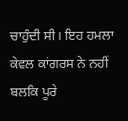ਚਾਹੁੰਦੀ ਸੀ। ਇਹ ਹਮਲਾ ਕੇਵਲ ਕਾਂਗਰਸ ਨੇ ਨਹੀਂ ਬਲਕਿ ਪੂਰੇ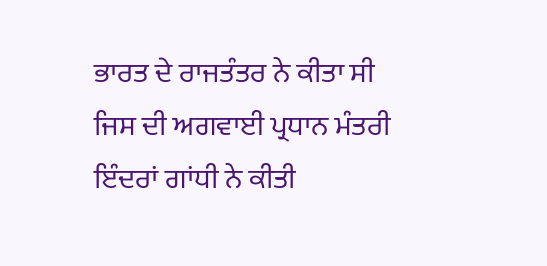ਭਾਰਤ ਦੇ ਰਾਜਤੰਤਰ ਨੇ ਕੀਤਾ ਸੀ ਜਿਸ ਦੀ ਅਗਵਾਈ ਪ੍ਰਧਾਨ ਮੰਤਰੀ ਇੰਦਰਾਂ ਗਾਂਧੀ ਨੇ ਕੀਤੀ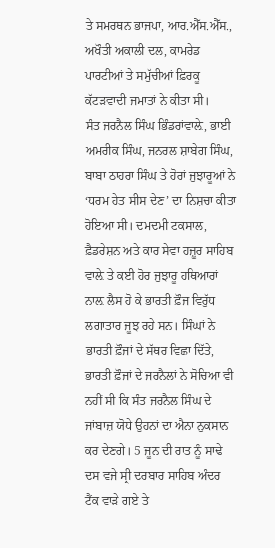ਤੇ ਸਮਰਥਨ ਭਾਜਪਾ, ਆਰ.ਐੱਸ.ਐੱਸ., ਅਖੌਤੀ ਅਕਾਲੀ ਦਲ, ਕਾਮਰੇਡ ਪਾਰਟੀਆਂ ਤੇ ਸਮੁੱਚੀਆਂ ਫ਼ਿਰਕੂ ਕੱਟੜਵਾਦੀ ਜਮਾਤਾਂ ਨੇ ਕੀਤਾ ਸੀ।
ਸੰਤ ਜਰਨੈਲ ਸਿੰਘ ਭਿੰਡਰਾਂਵਾਲ਼ੇ, ਭਾਈ ਅਮਰੀਕ ਸਿੰਘ, ਜਨਰਲ ਸ਼ਾਬੇਗ ਸਿੰਘ, ਬਾਬਾ ਠਾਹਰਾ ਸਿੰਘ ਤੇ ਹੋਰਾਂ ਜੁਝਾਰੂਆਂ ਨੇ ‘ਧਰਮ ਹੇਤ ਸੀਸ ਦੇਣ’ ਦਾ ਨਿਸ਼ਚਾ ਕੀਤਾ ਹੋਇਆ ਸੀ। ਦਮਦਮੀ ਟਕਸਾਲ, ਫ਼ੈਡਰੇਸ਼ਨ ਅਤੇ ਕਾਰ ਸੇਵਾ ਹਜ਼ੂਰ ਸਾਹਿਬ ਵਾਲ਼ੇ ਤੇ ਕਈ ਹੋਰ ਜੁਝਾਰੂ ਹਥਿਆਰਾਂ ਨਾਲ਼ ਲੈਸ ਹੋ ਕੇ ਭਾਰਤੀ ਫ਼ੌਜ ਵਿਰੁੱਧ ਲਗਾਤਾਰ ਜੂਝ ਰਹੇ ਸਨ। ਸਿੰਘਾਂ ਨੇ ਭਾਰਤੀ ਫ਼ੌਜਾਂ ਦੇ ਸੱਥਰ ਵਿਛਾ ਦਿੱਤੇ, ਭਾਰਤੀ ਫ਼ੌਜਾਂ ਦੇ ਜਰਨੈਲਾਂ ਨੇ ਸੋਚਿਆ ਵੀ ਨਹੀਂ ਸੀ ਕਿ ਸੰਤ ਜਰਨੈਲ ਸਿੰਘ ਦੇ ਜਾਂਬਾਜ਼ ਯੋਧੇ ਉਹਨਾਂ ਦਾ ਐਨਾ ਨੁਕਸਾਨ ਕਰ ਦੇਣਗੇ। 5 ਜੂਨ ਦੀ ਰਾਤ ਨੂੰ ਸਾਢੇ ਦਸ ਵਜੇ ਸ੍ਰੀ ਦਰਬਾਰ ਸਾਹਿਬ ਅੰਦਰ ਟੈਂਕ ਵਾੜੇ ਗਏ ਤੇ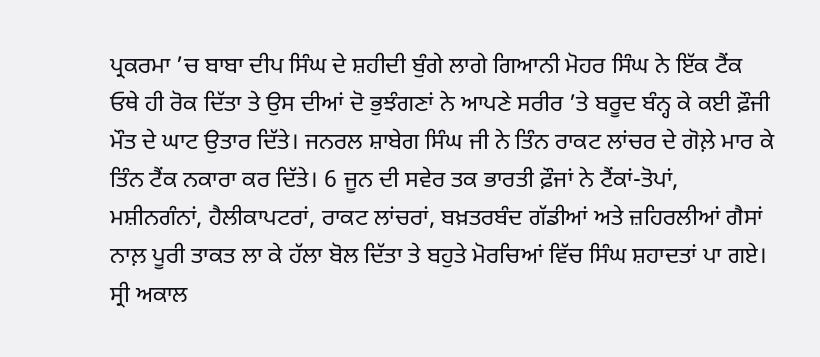ਪ੍ਰਕਰਮਾ ’ਚ ਬਾਬਾ ਦੀਪ ਸਿੰਘ ਦੇ ਸ਼ਹੀਦੀ ਬੁੰਗੇ ਲਾਗੇ ਗਿਆਨੀ ਮੋਹਰ ਸਿੰਘ ਨੇ ਇੱਕ ਟੈਂਕ ਓਥੇ ਹੀ ਰੋਕ ਦਿੱਤਾ ਤੇ ਉਸ ਦੀਆਂ ਦੋ ਭੁਝੰਗਣਾਂ ਨੇ ਆਪਣੇ ਸਰੀਰ ’ਤੇ ਬਰੂਦ ਬੰਨ੍ਹ ਕੇ ਕਈ ਫ਼ੌਜੀ ਮੌਤ ਦੇ ਘਾਟ ਉਤਾਰ ਦਿੱਤੇ। ਜਨਰਲ ਸ਼ਾਬੇਗ ਸਿੰਘ ਜੀ ਨੇ ਤਿੰਨ ਰਾਕਟ ਲਾਂਚਰ ਦੇ ਗੋਲ਼ੇ ਮਾਰ ਕੇ ਤਿੰਨ ਟੈਂਕ ਨਕਾਰਾ ਕਰ ਦਿੱਤੇ। 6 ਜੂਨ ਦੀ ਸਵੇਰ ਤਕ ਭਾਰਤੀ ਫ਼ੌਜਾਂ ਨੇ ਟੈਂਕਾਂ-ਤੋਪਾਂ, ਮਸ਼ੀਨਗੰਨਾਂ, ਹੈਲੀਕਾਪਟਰਾਂ, ਰਾਕਟ ਲਾਂਚਰਾਂ, ਬਖ਼ਤਰਬੰਦ ਗੱਡੀਆਂ ਅਤੇ ਜ਼ਹਿਰਲੀਆਂ ਗੈਸਾਂ ਨਾਲ਼ ਪੂਰੀ ਤਾਕਤ ਲਾ ਕੇ ਹੱਲਾ ਬੋਲ ਦਿੱਤਾ ਤੇ ਬਹੁਤੇ ਮੋਰਚਿਆਂ ਵਿੱਚ ਸਿੰਘ ਸ਼ਹਾਦਤਾਂ ਪਾ ਗਏ। ਸ੍ਰੀ ਅਕਾਲ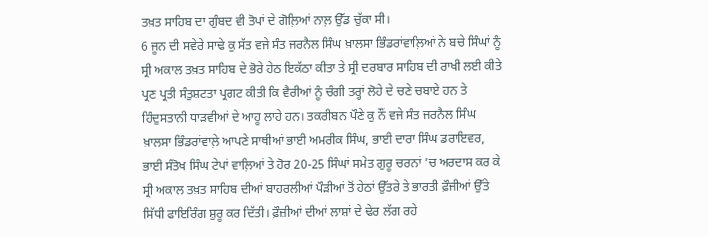ਤਖ਼ਤ ਸਾਹਿਬ ਦਾ ਗੁੰਬਦ ਵੀ ਤੋਪਾਂ ਦੇ ਗੋਲ਼ਿਆਂ ਨਾਲ਼ ਉੱਡ ਚੁੱਕਾ ਸੀ।
6 ਜੂਨ ਦੀ ਸਵੇਰੇ ਸਾਢੇ ਕੁ ਸੱਤ ਵਜੇ ਸੰਤ ਜਰਨੈਲ ਸਿੰਘ ਖ਼ਾਲਸਾ ਭਿੰਡਰਾਂਵਾਲ਼ਿਆਂ ਨੇ ਬਚੇ ਸਿੰਘਾਂ ਨੂੰ ਸ੍ਰੀ ਅਕਾਲ ਤਖ਼ਤ ਸਾਹਿਬ ਦੇ ਭੋਰੇ ਹੇਠ ਇਕੱਠਾ ਕੀਤਾ ਤੇ ਸ੍ਰੀ ਦਰਬਾਰ ਸਾਹਿਬ ਦੀ ਰਾਖੀ ਲਈ ਕੀਤੇ ਪ੍ਰਣ ਪ੍ਰਤੀ ਸੰਤੁਸ਼ਟਤਾ ਪ੍ਰਗਟ ਕੀਤੀ ਕਿ ਵੈਰੀਆਂ ਨੂੰ ਚੰਗੀ ਤਰ੍ਹਾਂ ਲੋਹੇ ਦੇ ਚਣੇ ਚਬਾਏ ਹਨ ਤੇ ਹਿੰਦੁਸਤਾਨੀ ਧਾੜਵੀਆਂ ਦੇ ਆਹੂ ਲਾਹੇ ਹਨ। ਤਕਰੀਬਨ ਪੌਣੇ ਕੁ ਨੌਂ ਵਜੇ ਸੰਤ ਜਰਨੈਲ ਸਿੰਘ ਖ਼ਾਲਸਾ ਭਿੰਡਰਾਂਵਾਲ਼ੇ ਆਪਣੇ ਸਾਥੀਆਂ ਭਾਈ ਅਮਰੀਕ ਸਿੰਘ, ਭਾਈ ਦਾਰਾ ਸਿੰਘ ਡਰਾਇਵਰ, ਭਾਈ ਸੰਤੋਖ ਸਿੰਘ ਟੇਪਾਂ ਵਾਲ਼ਿਆਂ ਤੇ ਹੋਰ 20-25 ਸਿੰਘਾਂ ਸਮੇਤ ਗੁਰੂ ਚਰਨਾਂ ’ਚ ਅਰਦਾਸ ਕਰ ਕੇ ਸ੍ਰੀ ਅਕਾਲ ਤਖ਼ਤ ਸਾਹਿਬ ਦੀਆਂ ਬਾਹਰਲੀਆਂ ਪੌੜੀਆਂ ਤੋਂ ਹੇਠਾਂ ਉੱਤਰੇ ਤੇ ਭਾਰਤੀ ਫ਼ੌਜੀਆਂ ਉੱਤੇ ਸਿੱਧੀ ਫਾਇਰਿੰਗ ਸ਼ੁਰੂ ਕਰ ਦਿੱਤੀ। ਫ਼ੌਜ਼ੀਆਂ ਦੀਆਂ ਲਾਸ਼ਾਂ ਦੇ ਢੇਰ ਲੱਗ ਰਹੇ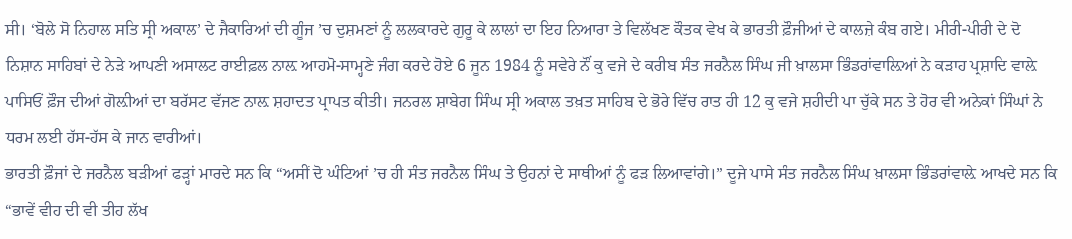ਸੀ। ‘ਬੋਲੇ ਸੋ ਨਿਹਾਲ ਸਤਿ ਸ੍ਰੀ ਅਕਾਲ’ ਦੇ ਜੈਕਾਰਿਆਂ ਦੀ ਗੂੰਜ ’ਚ ਦੁਸ਼ਮਣਾਂ ਨੂੰ ਲਲਕਾਰਦੇ ਗੁਰੂ ਕੇ ਲਾਲਾਂ ਦਾ ਇਹ ਨਿਆਰਾ ਤੇ ਵਿਲੱਖਣ ਕੌਤਕ ਵੇਖ ਕੇ ਭਾਰਤੀ ਫ਼ੌਜੀਆਂ ਦੇ ਕਾਲਜ਼ੇ ਕੰਬ ਗਏ। ਮੀਰੀ-ਪੀਰੀ ਦੇ ਦੋ ਨਿਸ਼ਾਨ ਸਾਹਿਬਾਂ ਦੇ ਨੇੜੇ ਆਪਣੀ ਅਸਾਲਟ ਰਾਈਫ਼ਲ ਨਾਲ਼ ਆਹਮੋ-ਸਾਮ੍ਹਣੇ ਜੰਗ ਕਰਦੇ ਹੋਏ 6 ਜੂਨ 1984 ਨੂੰ ਸਵੇਰੇ ਨੌਂ ਕੁ ਵਜੇ ਦੇ ਕਰੀਬ ਸੰਤ ਜਰਨੈਲ ਸਿੰਘ ਜੀ ਖ਼ਾਲਸਾ ਭਿੰਡਰਾਂਵਾਲ਼ਿਆਂ ਨੇ ਕੜਾਹ ਪ੍ਰਸ਼ਾਦਿ ਵਾਲ਼ੇ ਪਾਸਿਓਂ ਫ਼ੌਜ ਦੀਆਂ ਗੋਲ਼ੀਆਂ ਦਾ ਬਰੱਸਟ ਵੱਜਣ ਨਾਲ਼ ਸ਼ਹਾਦਤ ਪ੍ਰਾਪਤ ਕੀਤੀ। ਜਨਰਲ ਸ਼ਾਬੇਗ ਸਿੰਘ ਸ੍ਰੀ ਅਕਾਲ ਤਖ਼ਤ ਸਾਹਿਬ ਦੇ ਭੋਰੇ ਵਿੱਚ ਰਾਤ ਹੀ 12 ਕੁ ਵਜੇ ਸ਼ਹੀਦੀ ਪਾ ਚੁੱਕੇ ਸਨ ਤੇ ਹੋਰ ਵੀ ਅਨੇਕਾਂ ਸਿੰਘਾਂ ਨੇ ਧਰਮ ਲਈ ਹੱਸ-ਹੱਸ ਕੇ ਜਾਨ ਵਾਰੀਆਂ।
ਭਾਰਤੀ ਫ਼ੌਜਾਂ ਦੇ ਜਰਨੈਲ ਬੜੀਆਂ ਫੜ੍ਹਾਂ ਮਾਰਦੇ ਸਨ ਕਿ “ਅਸੀਂ ਦੋ ਘੰਟਿਆਂ ’ਚ ਹੀ ਸੰਤ ਜਰਨੈਲ ਸਿੰਘ ਤੇ ਉਹਨਾਂ ਦੇ ਸਾਥੀਆਂ ਨੂੰ ਫੜ ਲਿਆਵਾਂਗੇ।” ਦੂਜੇ ਪਾਸੇ ਸੰਤ ਜਰਨੈਲ ਸਿੰਘ ਖ਼ਾਲਸਾ ਭਿੰਡਰਾਂਵਾਲ਼ੇ ਆਖਦੇ ਸਨ ਕਿ “ਭਾਵੇਂ ਵੀਹ ਦੀ ਵੀ ਤੀਹ ਲੱਖ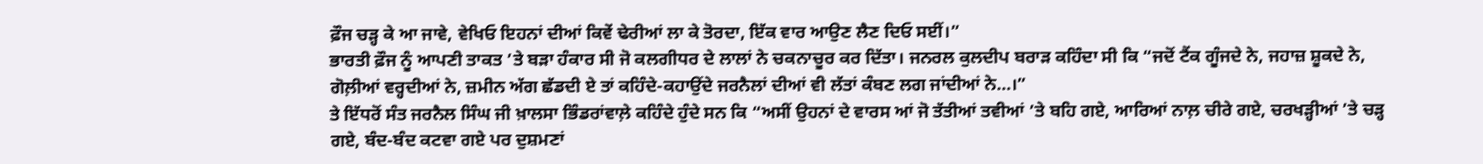ਫ਼ੌਜ ਚੜ੍ਹ ਕੇ ਆ ਜਾਵੇ, ਵੇਖਿਓ ਇਹਨਾਂ ਦੀਆਂ ਕਿਵੇਂ ਢੇਰੀਆਂ ਲਾ ਕੇ ਤੋਰਦਾ, ਇੱਕ ਵਾਰ ਆਉਣ ਲੈਣ ਦਿਓ ਸਈਂ।”
ਭਾਰਤੀ ਫ਼ੌਜ ਨੂੰ ਆਪਣੀ ਤਾਕਤ ’ਤੇ ਬੜਾ ਹੰਕਾਰ ਸੀ ਜੋ ਕਲਗੀਧਰ ਦੇ ਲਾਲਾਂ ਨੇ ਚਕਨਾਚੂਰ ਕਰ ਦਿੱਤਾ। ਜਨਰਲ ਕੁਲਦੀਪ ਬਰਾੜ ਕਹਿੰਦਾ ਸੀ ਕਿ “ਜਦੋਂ ਟੈਂਕ ਗੂੰਜਦੇ ਨੇ, ਜਹਾਜ਼ ਸ਼ੂਕਦੇ ਨੇ, ਗੋਲ਼ੀਆਂ ਵਰ੍ਹਦੀਆਂ ਨੇ, ਜ਼ਮੀਨ ਅੱਗ ਛੱਡਦੀ ਏ ਤਾਂ ਕਹਿੰਦੇ-ਕਹਾਉਂਦੇ ਜਰਨੈਲਾਂ ਦੀਆਂ ਵੀ ਲੱਤਾਂ ਕੰਬਣ ਲਗ ਜਾਂਦੀਆਂ ਨੇ…।”
ਤੇ ਇੱਧਰੋਂ ਸੰਤ ਜਰਨੈਲ ਸਿੰਘ ਜੀ ਖ਼ਾਲਸਾ ਭਿੰਡਰਾਂਵਾਲ਼ੇ ਕਹਿੰਦੇ ਹੁੰਦੇ ਸਨ ਕਿ “ਅਸੀਂ ਉਹਨਾਂ ਦੇ ਵਾਰਸ ਆਂ ਜੋ ਤੱਤੀਆਂ ਤਵੀਆਂ ’ਤੇ ਬਹਿ ਗਏ, ਆਰਿਆਂ ਨਾਲ਼ ਚੀਰੇ ਗਏ, ਚਰਖੜ੍ਹੀਆਂ ’ਤੇ ਚੜ੍ਹ ਗਏ, ਬੰਦ-ਬੰਦ ਕਟਵਾ ਗਏ ਪਰ ਦੁਸ਼ਮਣਾਂ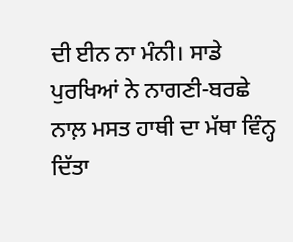ਦੀ ਈਨ ਨਾ ਮੰਨੀ। ਸਾਡੇ ਪੁਰਖਿਆਂ ਨੇ ਨਾਗਣੀ-ਬਰਛੇ ਨਾਲ਼ ਮਸਤ ਹਾਥੀ ਦਾ ਮੱਥਾ ਵਿੰਨ੍ਹ ਦਿੱਤਾ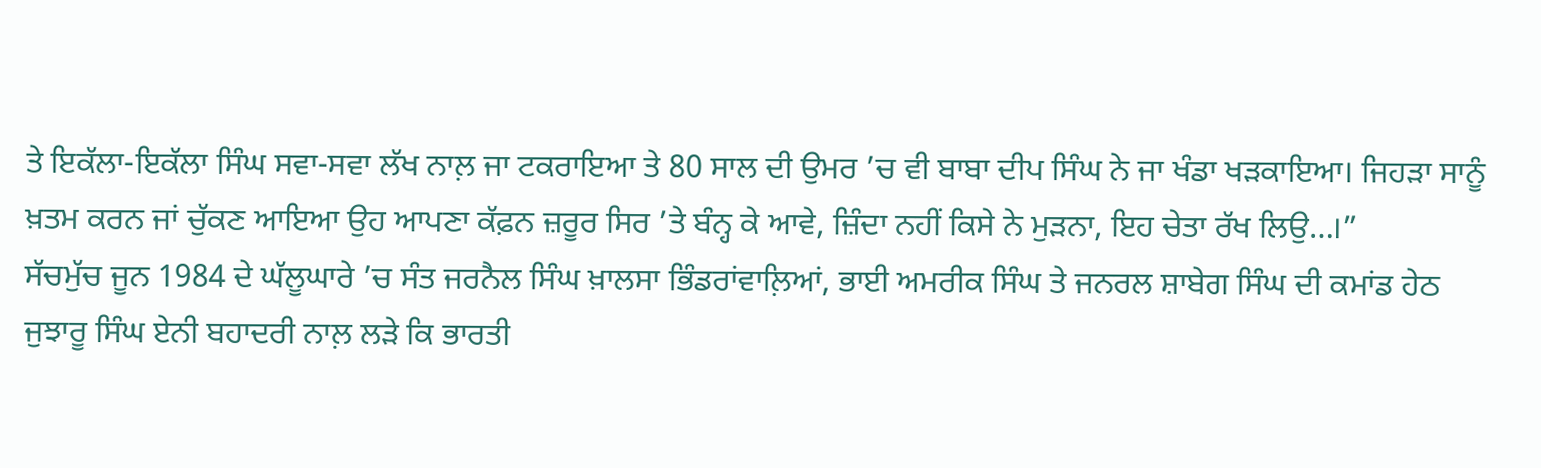ਤੇ ਇਕੱਲਾ-ਇਕੱਲਾ ਸਿੰਘ ਸਵਾ-ਸਵਾ ਲੱਖ ਨਾਲ਼ ਜਾ ਟਕਰਾਇਆ ਤੇ 80 ਸਾਲ ਦੀ ਉਮਰ ’ਚ ਵੀ ਬਾਬਾ ਦੀਪ ਸਿੰਘ ਨੇ ਜਾ ਖੰਡਾ ਖੜਕਾਇਆ। ਜਿਹੜਾ ਸਾਨੂੰ ਖ਼ਤਮ ਕਰਨ ਜਾਂ ਚੁੱਕਣ ਆਇਆ ਉਹ ਆਪਣਾ ਕੱਫ਼ਨ ਜ਼ਰੂਰ ਸਿਰ ’ਤੇ ਬੰਨ੍ਹ ਕੇ ਆਵੇ, ਜ਼ਿੰਦਾ ਨਹੀਂ ਕਿਸੇ ਨੇ ਮੁੜਨਾ, ਇਹ ਚੇਤਾ ਰੱਖ ਲਿਉ…।”
ਸੱਚਮੁੱਚ ਜੂਨ 1984 ਦੇ ਘੱਲੂਘਾਰੇ ’ਚ ਸੰਤ ਜਰਨੈਲ ਸਿੰਘ ਖ਼ਾਲਸਾ ਭਿੰਡਰਾਂਵਾਲ਼ਿਆਂ, ਭਾਈ ਅਮਰੀਕ ਸਿੰਘ ਤੇ ਜਨਰਲ ਸ਼ਾਬੇਗ ਸਿੰਘ ਦੀ ਕਮਾਂਡ ਹੇਠ ਜੁਝਾਰੂ ਸਿੰਘ ਏਨੀ ਬਹਾਦਰੀ ਨਾਲ਼ ਲੜੇ ਕਿ ਭਾਰਤੀ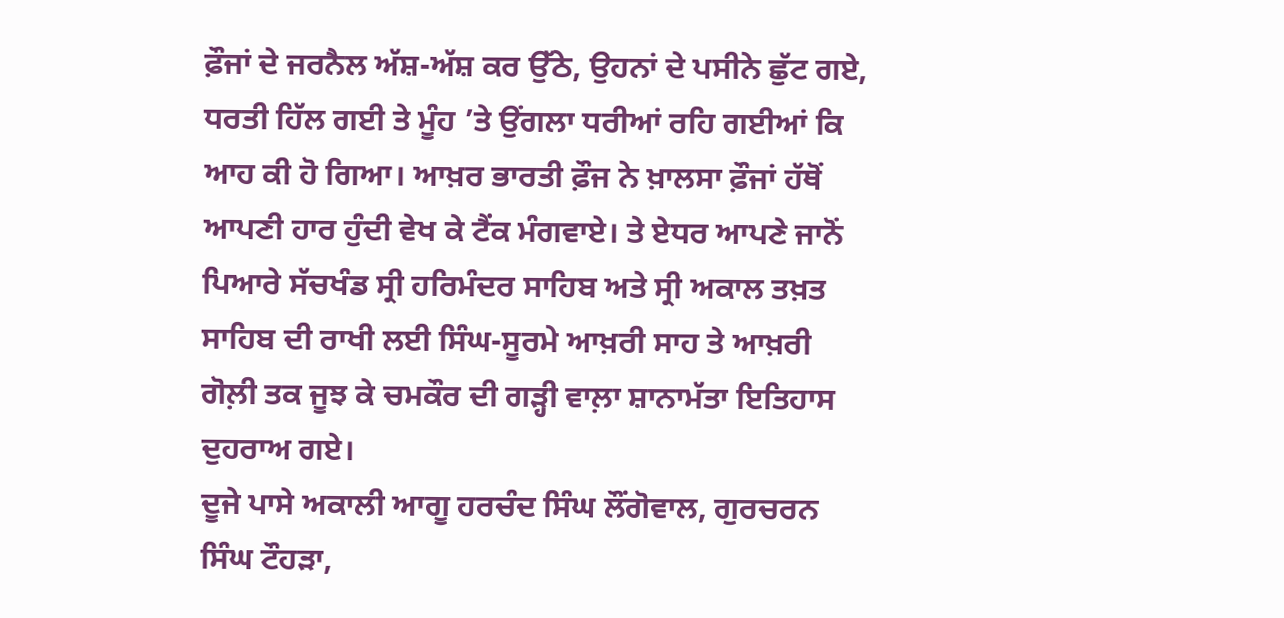ਫ਼ੌਜਾਂ ਦੇ ਜਰਨੈਲ ਅੱਸ਼-ਅੱਸ਼ ਕਰ ਉੱਠੇ, ਉਹਨਾਂ ਦੇ ਪਸੀਨੇ ਛੁੱਟ ਗਏ, ਧਰਤੀ ਹਿੱਲ ਗਈ ਤੇ ਮੂੰਹ ’ਤੇ ਉਂਗਲਾ ਧਰੀਆਂ ਰਹਿ ਗਈਆਂ ਕਿ ਆਹ ਕੀ ਹੋ ਗਿਆ। ਆਖ਼ਰ ਭਾਰਤੀ ਫ਼ੌਜ ਨੇ ਖ਼ਾਲਸਾ ਫ਼ੌਜਾਂ ਹੱਥੋਂ ਆਪਣੀ ਹਾਰ ਹੁੰਦੀ ਵੇਖ ਕੇ ਟੈਂਕ ਮੰਗਵਾਏ। ਤੇ ਏਧਰ ਆਪਣੇ ਜਾਨੋਂ ਪਿਆਰੇ ਸੱਚਖੰਡ ਸ੍ਰੀ ਹਰਿਮੰਦਰ ਸਾਹਿਬ ਅਤੇ ਸ੍ਰੀ ਅਕਾਲ ਤਖ਼ਤ ਸਾਹਿਬ ਦੀ ਰਾਖੀ ਲਈ ਸਿੰਘ-ਸੂਰਮੇ ਆਖ਼ਰੀ ਸਾਹ ਤੇ ਆਖ਼ਰੀ ਗੋਲ਼ੀ ਤਕ ਜੂਝ ਕੇ ਚਮਕੌਰ ਦੀ ਗੜ੍ਹੀ ਵਾਲ਼ਾ ਸ਼ਾਨਾਮੱਤਾ ਇਤਿਹਾਸ ਦੁਹਰਾਅ ਗਏ।
ਦੂਜੇ ਪਾਸੇ ਅਕਾਲੀ ਆਗੂ ਹਰਚੰਦ ਸਿੰਘ ਲੌਂਗੋਵਾਲ, ਗੁਰਚਰਨ ਸਿੰਘ ਟੌਹੜਾ,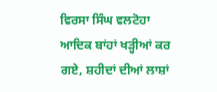ਵਿਰਸਾ ਸਿੰਘ ਵਲਟੋਹਾ ਆਦਿਕ ਬਾਂਹਾਂ ਖੜ੍ਹੀਆਂ ਕਰ ਗਏ, ਸ਼ਹੀਦਾਂ ਦੀਆਂ ਲਾਸ਼ਾਂ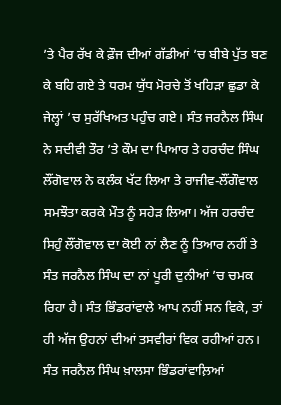’ਤੇ ਪੈਰ ਰੱਖ ਕੇ ਫ਼ੌਜ ਦੀਆਂ ਗੱਡੀਆਂ ’ਚ ਬੀਬੇ ਪੁੱਤ ਬਣ ਕੇ ਬਹਿ ਗਏ ਤੇ ਧਰਮ ਯੁੱਧ ਮੋਰਚੇ ਤੋਂ ਖਹਿੜਾ ਛੁਡਾ ਕੇ ਜੇਲ੍ਹਾਂ ’ਚ ਸੁਰੱਖਿਅਤ ਪਹੁੰਚ ਗਏ। ਸੰਤ ਜਰਨੈਲ ਸਿੰਘ ਨੇ ਸਦੀਵੀ ਤੌਰ ’ਤੇ ਕੌਮ ਦਾ ਪਿਆਰ ਤੇ ਹਰਚੰਦ ਸਿੰਘ ਲੌਂਗੋਵਾਲ ਨੇ ਕਲੰਕ ਖੱਟ ਲਿਆ ਤੇ ਰਾਜੀਵ-ਲੌਂਗੌਵਾਲ ਸਮਝੌਤਾ ਕਰਕੇ ਮੌਤ ਨੂੰ ਸਹੇੜ ਲਿਆ। ਅੱਜ ਹਰਚੰਦ ਸਿਹੁੰ ਲੌਂਗੋਵਾਲ ਦਾ ਕੋਈ ਨਾਂ ਲੈਣ ਨੂੰ ਤਿਆਰ ਨਹੀਂ ਤੇ ਸੰਤ ਜਰਨੈਲ ਸਿੰਘ ਦਾ ਨਾਂ ਪੂਰੀ ਦੁਨੀਆਂ ’ਚ ਚਮਕ ਰਿਹਾ ਹੈ। ਸੰਤ ਭਿੰਡਰਾਂਵਾਲੇ ਆਪ ਨਹੀਂ ਸਨ ਵਿਕੇ, ਤਾਂ ਹੀ ਅੱਜ ਉਹਨਾਂ ਦੀਆਂ ਤਸਵੀਰਾਂ ਵਿਕ ਰਹੀਆਂ ਹਨ। ਸੰਤ ਜਰਨੈਲ ਸਿੰਘ ਖ਼ਾਲਸਾ ਭਿੰਡਰਾਂਵਾਲ਼ਿਆਂ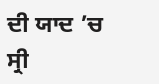ਦੀ ਯਾਦ ’ਚ ਸ੍ਰੀ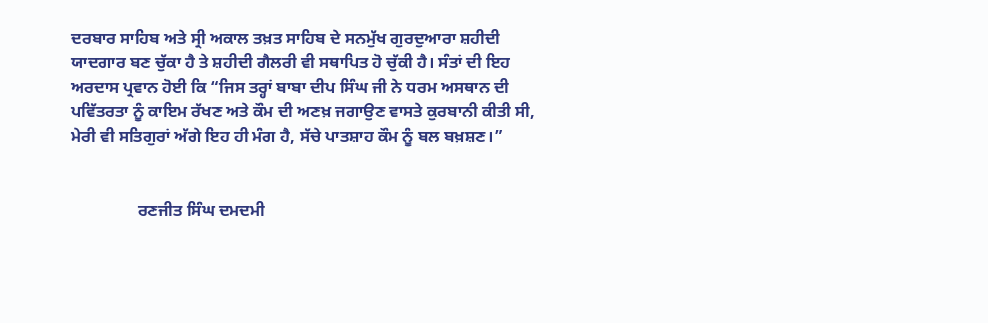ਦਰਬਾਰ ਸਾਹਿਬ ਅਤੇ ਸ੍ਰੀ ਅਕਾਲ ਤਖ਼ਤ ਸਾਹਿਬ ਦੇ ਸਨਮੁੱਖ ਗੁਰਦੁਆਰਾ ਸ਼ਹੀਦੀ ਯਾਦਗਾਰ ਬਣ ਚੁੱਕਾ ਹੈ ਤੇ ਸ਼ਹੀਦੀ ਗੈਲਰੀ ਵੀ ਸਥਾਪਿਤ ਹੋ ਚੁੱਕੀ ਹੈ। ਸੰਤਾਂ ਦੀ ਇਹ ਅਰਦਾਸ ਪ੍ਰਵਾਨ ਹੋਈ ਕਿ “ਜਿਸ ਤਰ੍ਹਾਂ ਬਾਬਾ ਦੀਪ ਸਿੰਘ ਜੀ ਨੇ ਧਰਮ ਅਸਥਾਨ ਦੀ ਪਵਿੱਤਰਤਾ ਨੂੰ ਕਾਇਮ ਰੱਖਣ ਅਤੇ ਕੌਮ ਦੀ ਅਣਖ਼ ਜਗਾਉਣ ਵਾਸਤੇ ਕੁਰਬਾਨੀ ਕੀਤੀ ਸੀ, ਮੇਰੀ ਵੀ ਸਤਿਗੁਰਾਂ ਅੱਗੇ ਇਹ ਹੀ ਮੰਗ ਹੈ, ਸੱਚੇ ਪਾਤਸ਼ਾਹ ਕੌਮ ਨੂੰ ਬਲ ਬਖ਼ਸ਼ਣ।”


                ਰਣਜੀਤ ਸਿੰਘ ਦਮਦਮੀ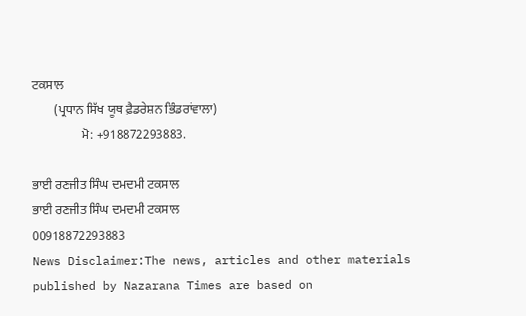ਟਕਸਾਲ
       (ਪ੍ਰਧਾਨ ਸਿੱਖ ਯੂਥ ਫ਼ੈਡਰੇਸ਼ਨ ਭਿੰਡਰਾਂਵਾਲਾ)
                ਮੋ: +918872293883.

ਭਾਈ ਰਣਜੀਤ ਸਿੰਘ ਦਮਦਮੀ ਟਕਸਾਲ
ਭਾਈ ਰਣਜੀਤ ਸਿੰਘ ਦਮਦਮੀ ਟਕਸਾਲ
00918872293883
News Disclaimer:The news, articles and other materials published by Nazarana Times are based on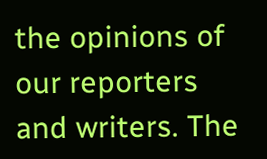the opinions of our reporters and writers. The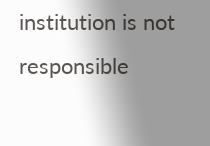institution is not responsible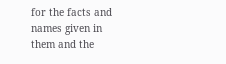for the facts and names given in them and the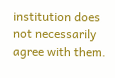institution does not necessarily agree with them.